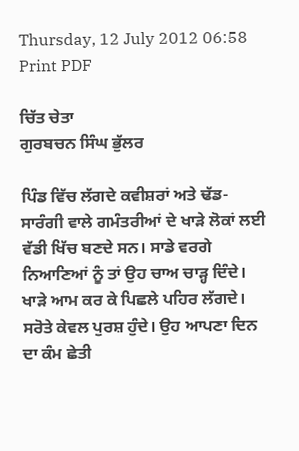Thursday, 12 July 2012 06:58
Print PDF

ਚਿੱਤ ਚੇਤਾ
ਗੁਰਬਚਨ ਸਿੰਘ ਭੁੱਲਰ

ਪਿੰਡ ਵਿੱਚ ਲੱਗਦੇ ਕਵੀਸ਼ਰਾਂ ਅਤੇ ਢੱਡ-ਸਾਰੰਗੀ ਵਾਲੇ ਗਮੰਤਰੀਆਂ ਦੇ ਖਾੜੇ ਲੋਕਾਂ ਲਈ ਵੱਡੀ ਖਿੱਚ ਬਣਦੇ ਸਨ। ਸਾਡੇ ਵਰਗੇ ਨਿਆਣਿਆਂ ਨੂੰ ਤਾਂ ਉਹ ਚਾਅ ਚਾੜ੍ਹ ਦਿੰਦੇ। ਖਾੜੇ ਆਮ ਕਰ ਕੇ ਪਿਛਲੇ ਪਹਿਰ ਲੱਗਦੇ। ਸਰੋਤੇ ਕੇਵਲ ਪੁਰਸ਼ ਹੁੰਦੇ। ਉਹ ਆਪਣਾ ਦਿਨ ਦਾ ਕੰਮ ਛੇਤੀ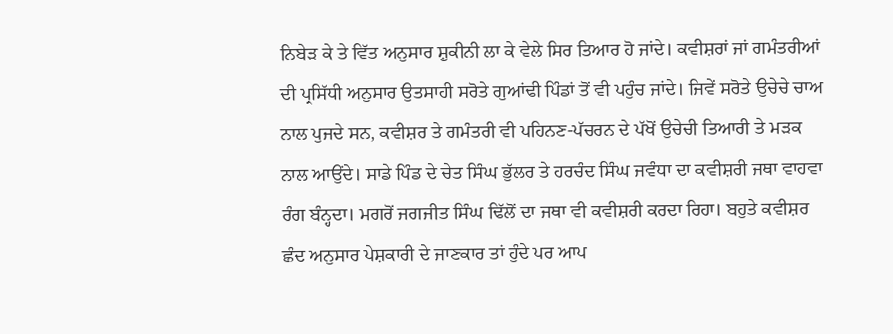ਨਿਬੇੜ ਕੇ ਤੇ ਵਿੱਤ ਅਨੁਸਾਰ ਸ਼ੁਕੀਨੀ ਲਾ ਕੇ ਵੇਲੇ ਸਿਰ ਤਿਆਰ ਹੋ ਜਾਂਦੇ। ਕਵੀਸ਼ਰਾਂ ਜਾਂ ਗਮੰਤਰੀਆਂ ਦੀ ਪ੍ਰਸਿੱਧੀ ਅਨੁਸਾਰ ਉਤਸਾਹੀ ਸਰੋਤੇ ਗੁਆਂਢੀ ਪਿੰਡਾਂ ਤੋਂ ਵੀ ਪਹੁੰਚ ਜਾਂਦੇ। ਜਿਵੇਂ ਸਰੋਤੇ ਉਚੇਚੇ ਚਾਅ ਨਾਲ ਪੁਜਦੇ ਸਨ, ਕਵੀਸ਼ਰ ਤੇ ਗਮੰਤਰੀ ਵੀ ਪਹਿਨਣ-ਪੱਚਰਨ ਦੇ ਪੱਖੋਂ ਉਚੇਚੀ ਤਿਆਰੀ ਤੇ ਮੜਕ ਨਾਲ ਆਉਂਦੇ। ਸਾਡੇ ਪਿੰਡ ਦੇ ਚੇਤ ਸਿੰਘ ਭੁੱਲਰ ਤੇ ਹਰਚੰਦ ਸਿੰਘ ਜਵੰਧਾ ਦਾ ਕਵੀਸ਼ਰੀ ਜਥਾ ਵਾਹਵਾ ਰੰਗ ਬੰਨ੍ਹਦਾ। ਮਗਰੋਂ ਜਗਜੀਤ ਸਿੰਘ ਢਿੱਲੋਂ ਦਾ ਜਥਾ ਵੀ ਕਵੀਸ਼ਰੀ ਕਰਦਾ ਰਿਹਾ। ਬਹੁਤੇ ਕਵੀਸ਼ਰ ਛੰਦ ਅਨੁਸਾਰ ਪੇਸ਼ਕਾਰੀ ਦੇ ਜਾਣਕਾਰ ਤਾਂ ਹੁੰਦੇ ਪਰ ਆਪ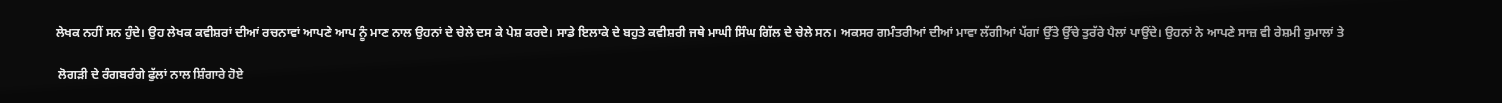ਲੇਖਕ ਨਹੀਂ ਸਨ ਹੁੰਦੇ। ਉਹ ਲੇਖਕ ਕਵੀਸ਼ਰਾਂ ਦੀਆਂ ਰਚਨਾਵਾਂ ਆਪਣੇ ਆਪ ਨੂੰ ਮਾਣ ਨਾਲ ਉਹਨਾਂ ਦੇ ਚੇਲੇ ਦਸ ਕੇ ਪੇਸ਼ ਕਰਦੇ। ਸਾਡੇ ਇਲਾਕੇ ਦੇ ਬਹੁਤੇ ਕਵੀਸ਼ਰੀ ਜਥੇ ਮਾਘੀ ਸਿੰਘ ਗਿੱਲ ਦੇ ਚੇਲੇ ਸਨ। ਅਕਸਰ ਗਮੰਤਰੀਆਂ ਦੀਆਂ ਮਾਵਾ ਲੱਗੀਆਂ ਪੱਗਾਂ ਉੱਤੇ ਉੱਚੇ ਤੁਰੱਰੇ ਪੈਲਾਂ ਪਾਉਂਦੇ। ਉਹਨਾਂ ਨੇ ਆਪਣੇ ਸਾਜ਼ ਵੀ ਰੇਸ਼ਮੀ ਰੁਮਾਲਾਂ ਤੇ

 ਲੋਗੜੀ ਦੇ ਰੰਗਬਰੰਗੇ ਫੁੱਲਾਂ ਨਾਲ ਸ਼ਿੰਗਾਰੇ ਹੋਏ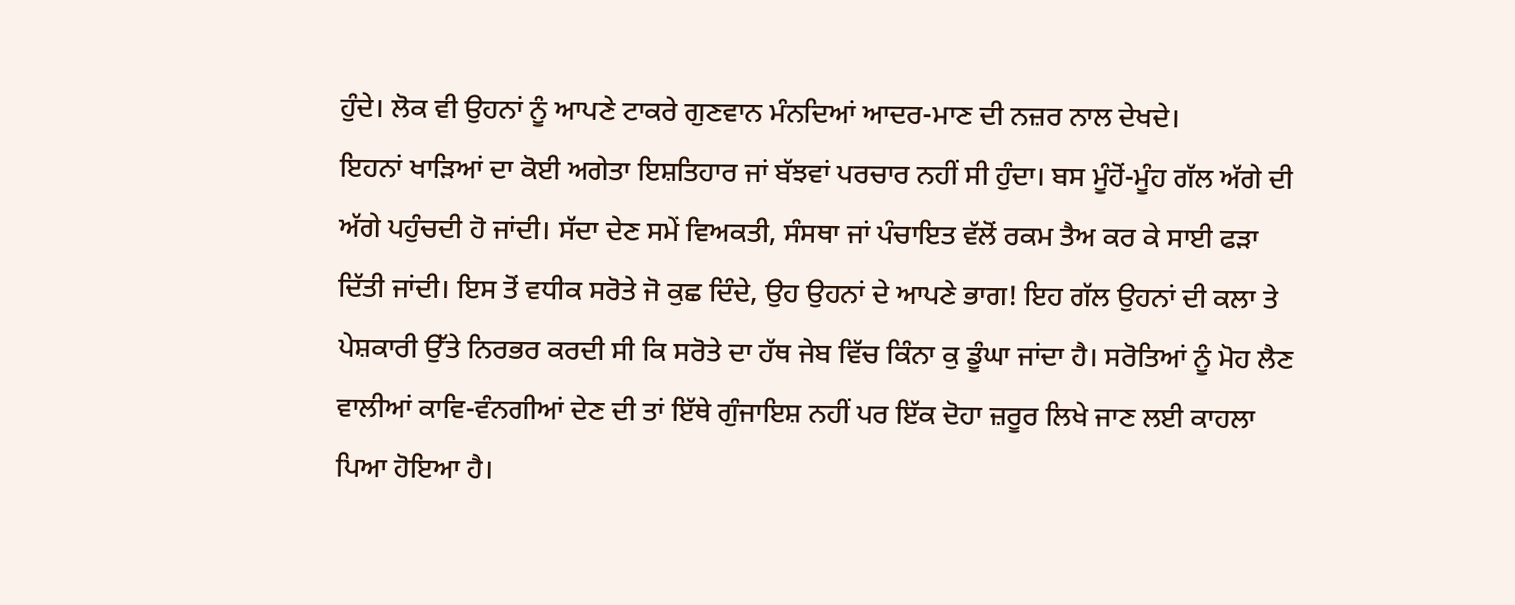ਹੁੰਦੇ। ਲੋਕ ਵੀ ਉਹਨਾਂ ਨੂੰ ਆਪਣੇ ਟਾਕਰੇ ਗੁਣਵਾਨ ਮੰਨਦਿਆਂ ਆਦਰ-ਮਾਣ ਦੀ ਨਜ਼ਰ ਨਾਲ ਦੇਖਦੇ।
ਇਹਨਾਂ ਖਾੜਿਆਂ ਦਾ ਕੋਈ ਅਗੇਤਾ ਇਸ਼ਤਿਹਾਰ ਜਾਂ ਬੱਝਵਾਂ ਪਰਚਾਰ ਨਹੀਂ ਸੀ ਹੁੰਦਾ। ਬਸ ਮੂੰਹੋਂ-ਮੂੰਹ ਗੱਲ ਅੱਗੇ ਦੀ ਅੱਗੇ ਪਹੁੰਚਦੀ ਹੋ ਜਾਂਦੀ। ਸੱਦਾ ਦੇਣ ਸਮੇਂ ਵਿਅਕਤੀ, ਸੰਸਥਾ ਜਾਂ ਪੰਚਾਇਤ ਵੱਲੋਂ ਰਕਮ ਤੈਅ ਕਰ ਕੇ ਸਾਈ ਫੜਾ ਦਿੱਤੀ ਜਾਂਦੀ। ਇਸ ਤੋਂ ਵਧੀਕ ਸਰੋਤੇ ਜੋ ਕੁਛ ਦਿੰਦੇ, ਉਹ ਉਹਨਾਂ ਦੇ ਆਪਣੇ ਭਾਗ! ਇਹ ਗੱਲ ਉਹਨਾਂ ਦੀ ਕਲਾ ਤੇ ਪੇਸ਼ਕਾਰੀ ਉੱਤੇ ਨਿਰਭਰ ਕਰਦੀ ਸੀ ਕਿ ਸਰੋਤੇ ਦਾ ਹੱਥ ਜੇਬ ਵਿੱਚ ਕਿੰਨਾ ਕੁ ਡੂੰਘਾ ਜਾਂਦਾ ਹੈ। ਸਰੋਤਿਆਂ ਨੂੰ ਮੋਹ ਲੈਣ ਵਾਲੀਆਂ ਕਾਵਿ-ਵੰਨਗੀਆਂ ਦੇਣ ਦੀ ਤਾਂ ਇੱਥੇ ਗੁੰਜਾਇਸ਼ ਨਹੀਂ ਪਰ ਇੱਕ ਦੋਹਾ ਜ਼ਰੂਰ ਲਿਖੇ ਜਾਣ ਲਈ ਕਾਹਲਾ ਪਿਆ ਹੋਇਆ ਹੈ।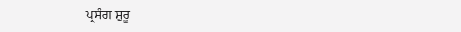ਪ੍ਰਸੰਗ ਸ਼ੁਰੂ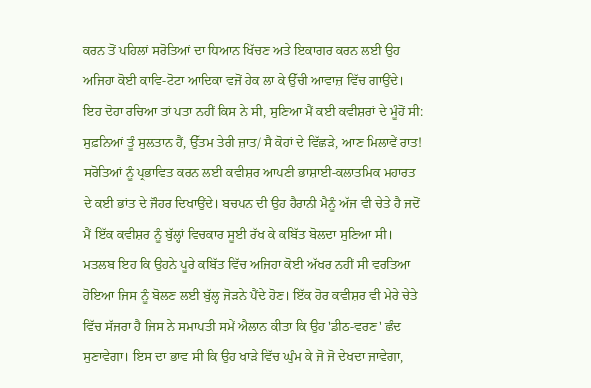ਕਰਨ ਤੋਂ ਪਹਿਲਾਂ ਸਰੋਤਿਆਂ ਦਾ ਧਿਆਨ ਖਿੱਚਣ ਅਤੇ ਇਕਾਗਰ ਕਰਨ ਲਈ ਉਹ ਅਜਿਹਾ ਕੋਈ ਕਾਵਿ-ਟੋਟਾ ਆਦਿਕਾ ਵਜੋਂ ਹੇਕ ਲਾ ਕੇ ਉੱਚੀ ਆਵਾਜ਼ ਵਿੱਚ ਗਾਉਂਦੇ। ਇਹ ਦੋਹਾ ਰਚਿਆ ਤਾਂ ਪਤਾ ਨਹੀਂ ਕਿਸ ਨੇ ਸੀ, ਸੁਣਿਆ ਮੈਂ ਕਈ ਕਵੀਸ਼ਰਾਂ ਦੇ ਮੂੰਹੋਂ ਸੀ: ਸੁਫ਼ਨਿਆਂ ਤੂੰ ਸੁਲਤਾਨ ਹੈਂ, ਉੱਤਮ ਤੇਰੀ ਜ਼ਾਤ/ ਸੈ ਕੋਹਾਂ ਦੇ ਵਿੱਛੜੇ, ਆਣ ਮਿਲਾਵੇਂ ਰਾਤ!
ਸਰੋਤਿਆਂ ਨੂੰ ਪ੍ਰਭਾਵਿਤ ਕਰਨ ਲਈ ਕਵੀਸ਼ਰ ਆਪਣੀ ਭਾਸ਼ਾਈ-ਕਲਾਤਮਿਕ ਮਹਾਰਤ ਦੇ ਕਈ ਭਾਂਤ ਦੇ ਜੌਹਰ ਦਿਖਾਉਂਦੇ। ਬਚਪਨ ਦੀ ਉਹ ਹੈਰਾਨੀ ਮੈਨੂੰ ਅੱਜ ਵੀ ਚੇਤੇ ਹੈ ਜਦੋਂ ਮੈਂ ਇੱਕ ਕਵੀਸ਼ਰ ਨੂੰ ਬੁੱਲ੍ਹਾਂ ਵਿਚਕਾਰ ਸੂਈ ਰੱਖ ਕੇ ਕਬਿੱਤ ਬੋਲਦਾ ਸੁਣਿਆ ਸੀ। ਮਤਲਬ ਇਹ ਕਿ ਉਹਨੇ ਪੂਰੇ ਕਬਿੱਤ ਵਿੱਚ ਅਜਿਹਾ ਕੋਈ ਅੱਖਰ ਨਹੀਂ ਸੀ ਵਰਤਿਆ ਹੋਇਆ ਜਿਸ ਨੂੰ ਬੋਲਣ ਲਈ ਬੁੱਲ੍ਹ ਜੋੜਨੇ ਪੈਂਦੇ ਹੋਣ। ਇੱਕ ਹੋਰ ਕਵੀਸ਼ਰ ਵੀ ਮੇਰੇ ਚੇਤੇ ਵਿੱਚ ਸੱਜਰਾ ਹੈ ਜਿਸ ਨੇ ਸਮਾਪਤੀ ਸਮੇਂ ਐਲਾਨ ਕੀਤਾ ਕਿ ਉਹ 'ਡੀਠ-ਵਰਣ' ਛੰਦ ਸੁਣਾਵੇਗਾ। ਇਸ ਦਾ ਭਾਵ ਸੀ ਕਿ ਉਹ ਖਾੜੇ ਵਿੱਚ ਘੁੰਮ ਕੇ ਜੋ ਜੋ ਦੇਖਦਾ ਜਾਵੇਗਾ,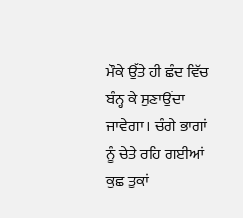ਮੌਕੇ ਉੱਤੇ ਹੀ ਛੰਦ ਵਿੱਚ ਬੰਨ੍ਹ ਕੇ ਸੁਣਾਉਂਦਾ ਜਾਵੇਗਾ। ਚੰਗੇ ਭਾਗਾਂ ਨੂੰ ਚੇਤੇ ਰਹਿ ਗਈਆਂ ਕੁਛ ਤੁਕਾਂ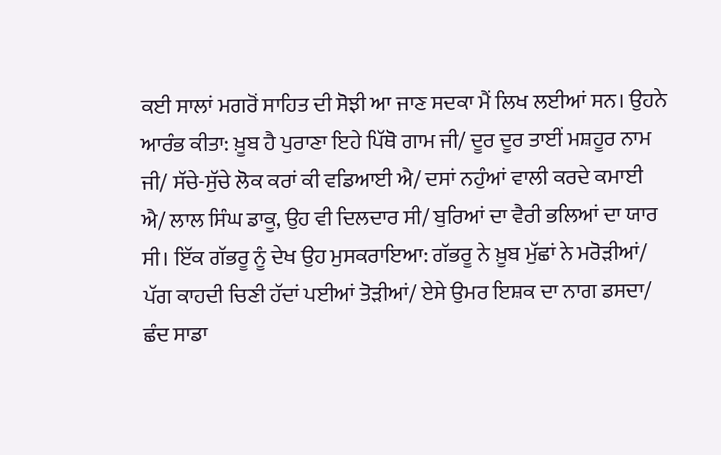ਕਈ ਸਾਲਾਂ ਮਗਰੋਂ ਸਾਹਿਤ ਦੀ ਸੋਝੀ ਆ ਜਾਣ ਸਦਕਾ ਮੈਂ ਲਿਖ ਲਈਆਂ ਸਨ। ਉਹਨੇ ਆਰੰਭ ਕੀਤਾ: ਖ਼ੂਬ ਹੈ ਪੁਰਾਣਾ ਇਹੇ ਪਿੱਥੋ ਗਾਮ ਜੀ/ ਦੂਰ ਦੂਰ ਤਾਈਂ ਮਸ਼ਹੂਰ ਨਾਮ ਜੀ/ ਸੱਚੇ-ਸੁੱਚੇ ਲੋਕ ਕਰਾਂ ਕੀ ਵਡਿਆਈ ਐ/ ਦਸਾਂ ਨਹੁੰਆਂ ਵਾਲੀ ਕਰਦੇ ਕਮਾਈ ਐ/ ਲਾਲ ਸਿੰਘ ਡਾਕੂ, ਉਹ ਵੀ ਦਿਲਦਾਰ ਸੀ/ ਬੁਰਿਆਂ ਦਾ ਵੈਰੀ ਭਲਿਆਂ ਦਾ ਯਾਰ ਸੀ। ਇੱਕ ਗੱਭਰੂ ਨੂੰ ਦੇਖ ਉਹ ਮੁਸਕਰਾਇਆ: ਗੱਭਰੂ ਨੇ ਖ਼ੂਬ ਮੁੱਛਾਂ ਨੇ ਮਰੋੜੀਆਂ/ ਪੱਗ ਕਾਹਦੀ ਚਿਣੀ ਹੱਦਾਂ ਪਈਆਂ ਤੋੜੀਆਂ/ ਏਸੇ ਉਮਰ ਇਸ਼ਕ ਦਾ ਨਾਗ ਡਸਦਾ/ ਛੰਦ ਸਾਡਾ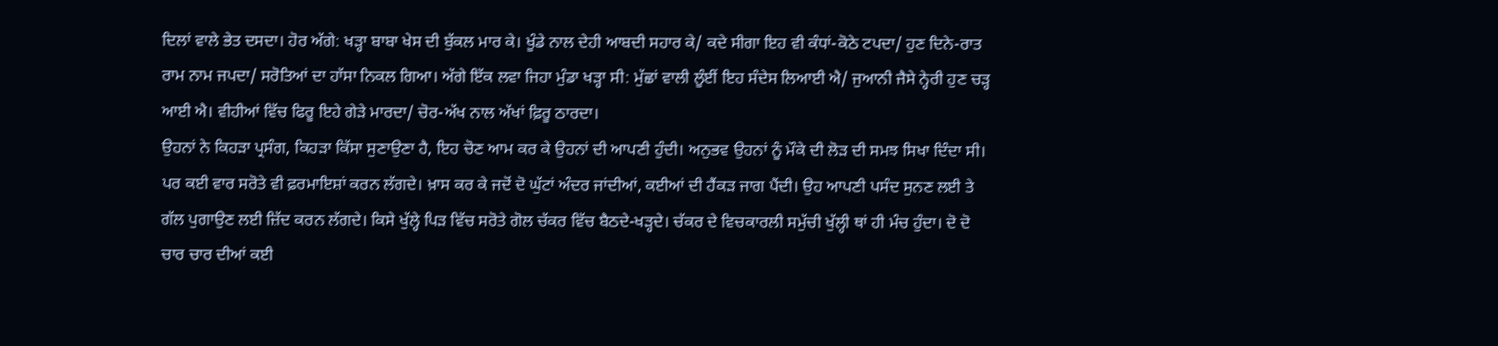ਦਿਲਾਂ ਵਾਲੇ ਭੇਤ ਦਸਦਾ। ਹੋਰ ਅੱਗੇ: ਖੜ੍ਹਾ ਬਾਬਾ ਖੇਸ ਦੀ ਬੁੱਕਲ ਮਾਰ ਕੇ। ਖੂੰਡੇ ਨਾਲ ਦੇਹੀ ਆਬਦੀ ਸਹਾਰ ਕੇ/ ਕਦੇ ਸੀਗਾ ਇਹ ਵੀ ਕੰਧਾਂ-ਕੋਠੇ ਟਪਦਾ/ ਹੁਣ ਦਿਨੇ-ਰਾਤ ਰਾਮ ਨਾਮ ਜਪਦਾ/ ਸਰੋਤਿਆਂ ਦਾ ਹਾੱਸਾ ਨਿਕਲ ਗਿਆ। ਅੱਗੇ ਇੱਕ ਲਵਾ ਜਿਹਾ ਮੁੰਡਾ ਖੜ੍ਹਾ ਸੀ: ਮੁੱਛਾਂ ਵਾਲੀ ਲੂੰਈਂ ਇਹ ਸੰਦੇਸ ਲਿਆਈ ਐ/ ਜੁਆਨੀ ਜੈਸੇ ਨ੍ਹੇਰੀ ਹੁਣ ਚੜ੍ਹ ਆਈ ਐ। ਵੀਹੀਆਂ ਵਿੱਚ ਫਿਰੂ ਇਹੇ ਗੇੜੇ ਮਾਰਦਾ/ ਚੋਰ-ਅੱਖ ਨਾਲ ਅੱਖਾਂ ਫ਼ਿਰੂ ਠਾਰਦਾ।
ਉਹਨਾਂ ਨੇ ਕਿਹੜਾ ਪ੍ਰਸੰਗ, ਕਿਹੜਾ ਕਿੱਸਾ ਸੁਣਾਉਣਾ ਹੈ, ਇਹ ਚੋਣ ਆਮ ਕਰ ਕੇ ਉਹਨਾਂ ਦੀ ਆਪਣੀ ਹੁੰਦੀ। ਅਨੁਭਵ ਉਹਨਾਂ ਨੂੰ ਮੌਕੇ ਦੀ ਲੋੜ ਦੀ ਸਮਝ ਸਿਖਾ ਦਿੰਦਾ ਸੀ। ਪਰ ਕਈ ਵਾਰ ਸਰੋਤੇ ਵੀ ਫ਼ਰਮਾਇਸ਼ਾਂ ਕਰਨ ਲੱਗਦੇ। ਖ਼ਾਸ ਕਰ ਕੇ ਜਦੋਂ ਦੋ ਘੁੱਟਾਂ ਅੰਦਰ ਜਾਂਦੀਆਂ, ਕਈਆਂ ਦੀ ਹੈਂਕੜ ਜਾਗ ਪੈਂਦੀ। ਉਹ ਆਪਣੀ ਪਸੰਦ ਸੁਨਣ ਲਈ ਤੇ ਗੱਲ ਪੁਗਾਉਣ ਲਈ ਜ਼ਿੱਦ ਕਰਨ ਲੱਗਦੇ। ਕਿਸੇ ਖੁੱਲ੍ਹੇ ਪਿੜ ਵਿੱਚ ਸਰੋਤੇ ਗੋਲ ਚੱਕਰ ਵਿੱਚ ਬੈਠਦੇ-ਖੜ੍ਹਦੇ। ਚੱਕਰ ਦੇ ਵਿਚਕਾਰਲੀ ਸਮੁੱਚੀ ਖੁੱਲ੍ਹੀ ਥਾਂ ਹੀ ਮੰਚ ਹੁੰਦਾ। ਦੋ ਦੋ ਚਾਰ ਚਾਰ ਦੀਆਂ ਕਈ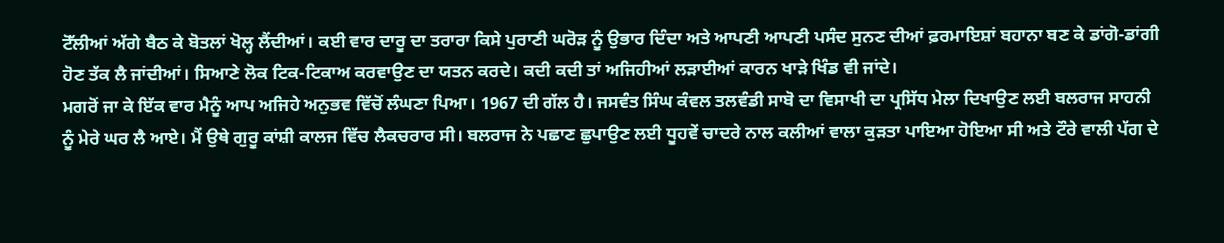ਟੋੱਲੀਆਂ ਅੱਗੇ ਬੈਠ ਕੇ ਬੋਤਲਾਂ ਖੋਲ੍ਹ ਲੈਂਦੀਆਂ। ਕਈ ਵਾਰ ਦਾਰੂ ਦਾ ਤਰਾਰਾ ਕਿਸੇ ਪੁਰਾਣੀ ਘਰੋੜ ਨੂੰ ਉਭਾਰ ਦਿੰਦਾ ਅਤੇ ਆਪਣੀ ਆਪਣੀ ਪਸੰਦ ਸੁਨਣ ਦੀਆਂ ਫ਼ਰਮਾਇਸ਼ਾਂ ਬਹਾਨਾ ਬਣ ਕੇ ਡਾਂਗੋ-ਡਾਂਗੀ ਹੋਣ ਤੱਕ ਲੈ ਜਾਂਦੀਆਂ। ਸਿਆਣੇ ਲੋਕ ਟਿਕ-ਟਿਕਾਅ ਕਰਵਾਉਣ ਦਾ ਯਤਨ ਕਰਦੇ। ਕਦੀ ਕਦੀ ਤਾਂ ਅਜਿਹੀਆਂ ਲੜਾਈਆਂ ਕਾਰਨ ਖਾੜੇ ਖਿੰਡ ਵੀ ਜਾਂਦੇ।
ਮਗਰੋਂ ਜਾ ਕੇ ਇੱਕ ਵਾਰ ਮੈਨੂੰ ਆਪ ਅਜਿਹੇ ਅਨੁਭਵ ਵਿੱਚੋਂ ਲੰਘਣਾ ਪਿਆ। 1967 ਦੀ ਗੱਲ ਹੈ। ਜਸਵੰਤ ਸਿੰਘ ਕੰਵਲ ਤਲਵੰਡੀ ਸਾਬੋ ਦਾ ਵਿਸਾਖੀ ਦਾ ਪ੍ਰਸਿੱਧ ਮੇਲਾ ਦਿਖਾਉਣ ਲਈ ਬਲਰਾਜ ਸਾਹਨੀ ਨੂੰ ਮੇਰੇ ਘਰ ਲੈ ਆਏ। ਮੈਂ ਉਥੇ ਗੁਰੂ ਕਾਂਸ਼ੀ ਕਾਲਜ ਵਿੱਚ ਲੈਕਚਰਾਰ ਸੀ। ਬਲਰਾਜ ਨੇ ਪਛਾਣ ਛੁਪਾਉਣ ਲਈ ਧੂਹਵੇਂ ਚਾਦਰੇ ਨਾਲ ਕਲੀਆਂ ਵਾਲਾ ਕੁੜਤਾ ਪਾਇਆ ਹੋਇਆ ਸੀ ਅਤੇ ਟੌਰੇ ਵਾਲੀ ਪੱਗ ਦੇ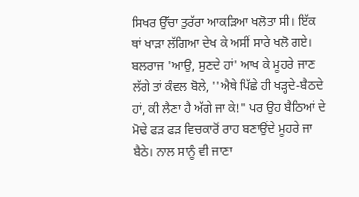ਸਿਖਰ ਉੱਚਾ ਤੁਰੱਰਾ ਆਕੜਿਆ ਖਲੋਤਾ ਸੀ। ਇੱਕ ਥਾਂ ਖਾੜਾ ਲੱਗਿਆ ਦੇਖ ਕੇ ਅਸੀਂ ਸਾਰੇ ਖਲੋ ਗਏ। ਬਲਰਾਜ 'ਆਉ, ਸੁਣਦੇ ਹਾਂ' ਆਖ ਕੇ ਮੂਹਰੇ ਜਾਣ ਲੱਗੇ ਤਾਂ ਕੰਵਲ ਬੋਲੇ, ''ਐਥੇ ਪਿੱਛੇ ਹੀ ਖੜ੍ਹਦੇ-ਬੈਠਦੇ ਹਾਂ, ਕੀ ਲੈਣਾ ਹੈ ਅੱਗੇ ਜਾ ਕੇ!" ਪਰ ਉਹ ਬੈਠਿਆਂ ਦੇ ਮੋਢੇ ਫੜ ਫੜ ਵਿਚਕਾਰੋਂ ਰਾਹ ਬਣਾਉਂਦੇ ਮੂਹਰੇ ਜਾ ਬੈਠੇ। ਨਾਲ ਸਾਨੂੰ ਵੀ ਜਾਣਾ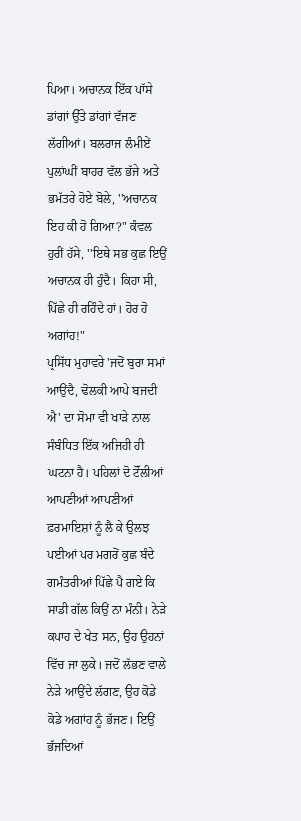ਪਿਆ। ਅਚਾਨਕ ਇੱਕ ਪਾੱਸੇ ਡਾਂਗਾਂ ਉੱਤੇ ਡਾਂਗਾਂ ਵੱਜਣ ਲੱਗੀਆਂ। ਬਲਰਾਜ ਲੰਮੀਏਂ ਪੁਲਾਂਘੀਂ ਬਾਹਰ ਵੱਲ ਭੱਜੇ ਅਤੇ ਭਮੱਤਰੇ ਹੋਏ ਬੋਲੇ, ''ਅਚਾਨਕ ਇਹ ਕੀ ਹੋ ਗਿਆ?" ਕੰਵਲ ਹੁਰੀਂ ਹੱਸੇ, ''ਇਥੇ ਸਭ ਕੁਛ ਇਉਂ ਅਚਾਨਕ ਹੀ ਹੁੰਦੈ। ਕਿਹਾ ਸੀ, ਪਿੱਛੇ ਹੀ ਰਹਿੰਦੇ ਹਾਂ। ਹੋਰ ਹੋ ਅਗਾਂਹ!"
ਪ੍ਰਸਿੱਧ ਮੁਹਾਵਰੇ 'ਜਦੋਂ ਬੁਰਾ ਸਮਾਂ ਆਉਂਦੈ, ਢੋਲਕੀ ਆਪੇ ਬਜਦੀ ਐ' ਦਾ ਸੋਮਾ ਵੀ ਖਾੜੇ ਨਾਲ ਸੰਬੰਧਿਤ ਇੱਕ ਅਜਿਹੀ ਹੀ ਘਟਨਾ ਹੈ। ਪਹਿਲਾਂ ਦੋ ਟੋੱਲੀਆਂ ਆਪਣੀਆਂ ਆਪਣੀਆਂ ਫ਼ਰਮਾਇਸ਼ਾਂ ਨੂੰ ਲੈ ਕੇ ਉਲਝ ਪਈਆਂ ਪਰ ਮਗਰੋਂ ਕੁਛ ਬੰਦੇ ਗਮੰਤਰੀਆਂ ਪਿੱਛੇ ਪੈ ਗਏ ਕਿ ਸਾਡੀ ਗੱਲ ਕਿਉਂ ਨਾ ਮੰਨੀ। ਨੇੜੇ ਕਪਾਹ ਦੇ ਖੇਤ ਸਨ, ਉਹ ਉਹਨਾਂ ਵਿੱਚ ਜਾ ਲੁਕੇ। ਜਦੋਂ ਲੱਭਣ ਵਾਲੇ ਨੇੜੇ ਆਉਂਦੇ ਲੱਗਣ, ਉਹ ਕੋਡੇ ਕੋਡੇ ਅਗਾਂਹ ਨੂੰ ਭੱਜਣ। ਇਉਂ ਭੱਜਦਿਆਂ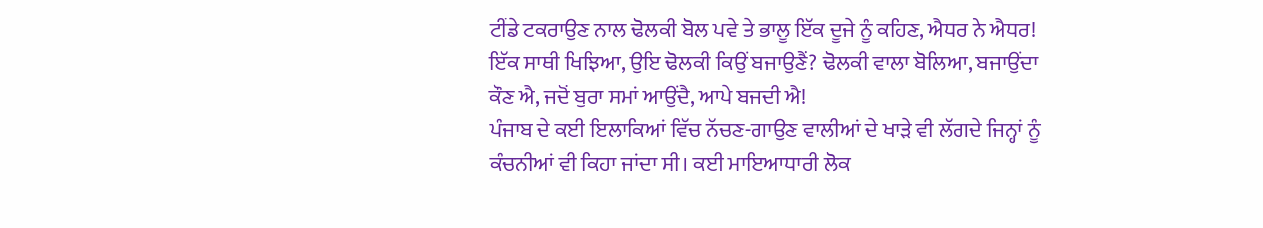ਟੀਂਡੇ ਟਕਰਾਉਣ ਨਾਲ ਢੋਲਕੀ ਬੋਲ ਪਵੇ ਤੇ ਭਾਲੂ ਇੱਕ ਦੂਜੇ ਨੂੰ ਕਹਿਣ, ਐਧਰ ਨੇ ਐਧਰ! ਇੱਕ ਸਾਥੀ ਖਿਝਿਆ, ਉਇ ਢੋਲਕੀ ਕਿਉਂ ਬਜਾਉਣੈਂ? ਢੋਲਕੀ ਵਾਲਾ ਬੋਲਿਆ, ਬਜਾਉਂਦਾ ਕੌਣ ਐ, ਜਦੋਂ ਬੁਰਾ ਸਮਾਂ ਆਉਂਦੈ, ਆਪੇ ਬਜਦੀ ਐ!
ਪੰਜਾਬ ਦੇ ਕਈ ਇਲਾਕਿਆਂ ਵਿੱਚ ਨੱਚਣ-ਗਾਉਣ ਵਾਲੀਆਂ ਦੇ ਖਾੜੇ ਵੀ ਲੱਗਦੇ ਜਿਨ੍ਹਾਂ ਨੂੰ ਕੰਚਨੀਆਂ ਵੀ ਕਿਹਾ ਜਾਂਦਾ ਸੀ। ਕਈ ਮਾਇਆਧਾਰੀ ਲੋਕ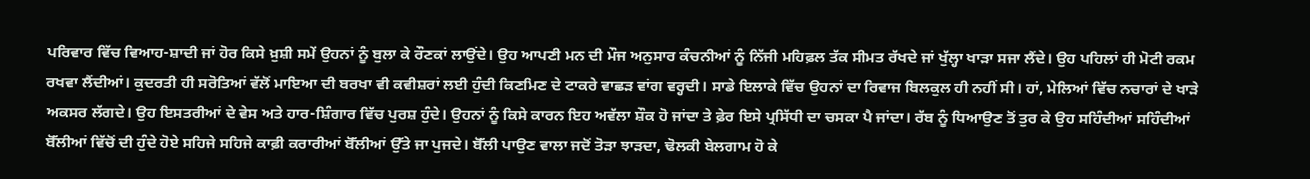ਪਰਿਵਾਰ ਵਿੱਚ ਵਿਆਹ-ਸ਼ਾਦੀ ਜਾਂ ਹੋਰ ਕਿਸੇ ਖ਼ੁਸ਼ੀ ਸਮੇਂ ਉਹਨਾਂ ਨੂੰ ਬੁਲਾ ਕੇ ਰੌਣਕਾਂ ਲਾਉਂਦੇ। ਉਹ ਆਪਣੀ ਮਨ ਦੀ ਮੌਜ ਅਨੁਸਾਰ ਕੰਚਨੀਆਂ ਨੂੰ ਨਿੱਜੀ ਮਹਿਫ਼ਲ ਤੱਕ ਸੀਮਤ ਰੱਖਦੇ ਜਾਂ ਖੁੱਲ੍ਹਾ ਖਾੜਾ ਸਜਾ ਲੈਂਦੇ। ਉਹ ਪਹਿਲਾਂ ਹੀ ਮੋਟੀ ਰਕਮ ਰਖਵਾ ਲੈਂਦੀਆਂ। ਕੁਦਰਤੀ ਹੀ ਸਰੋਤਿਆਂ ਵੱਲੋਂ ਮਾਇਆ ਦੀ ਬਰਖਾ ਵੀ ਕਵੀਸ਼ਰਾਂ ਲਈ ਹੁੰਦੀ ਕਿਣਮਿਣ ਦੇ ਟਾਕਰੇ ਵਾਛੜ ਵਾਂਗ ਵਰ੍ਹਦੀ। ਸਾਡੇ ਇਲਾਕੇ ਵਿੱਚ ਉਹਨਾਂ ਦਾ ਰਿਵਾਜ ਬਿਲਕੁਲ ਹੀ ਨਹੀਂ ਸੀ। ਹਾਂ, ਮੇਲਿਆਂ ਵਿੱਚ ਨਚਾਰਾਂ ਦੇ ਖਾੜੇ ਅਕਸਰ ਲੱਗਦੇ। ਉਹ ਇਸਤਰੀਆਂ ਦੇ ਵੇਸ ਅਤੇ ਹਾਰ-ਸ਼ਿੰਗਾਰ ਵਿੱਚ ਪੁਰਸ਼ ਹੁੰਦੇ। ਉਹਨਾਂ ਨੂੰ ਕਿਸੇ ਕਾਰਨ ਇਹ ਅਵੱਲਾ ਸ਼ੌਕ ਹੋ ਜਾਂਦਾ ਤੇ ਫ਼ੇਰ ਇਸੇ ਪ੍ਰਸਿੱਧੀ ਦਾ ਚਸਕਾ ਪੈ ਜਾਂਦਾ। ਰੱਬ ਨੂੰ ਧਿਆਉਣ ਤੋਂ ਤੁਰ ਕੇ ਉਹ ਸਹਿੰਦੀਆਂ ਸਹਿੰਦੀਆਂ ਬੋੱਲੀਆਂ ਵਿੱਚੋਂ ਦੀ ਹੁੰਦੇ ਹੋਏ ਸਹਿਜੇ ਸਹਿਜੇ ਕਾਫ਼ੀ ਕਰਾਰੀਆਂ ਬੋੱਲੀਆਂ ਉੱਤੇ ਜਾ ਪੁਜਦੇ। ਬੋੱਲੀ ਪਾਉਣ ਵਾਲਾ ਜਦੋਂ ਤੋੜਾ ਝਾੜਦਾ, ਢੋਲਕੀ ਬੇਲਗਾਮ ਹੋ ਕੇ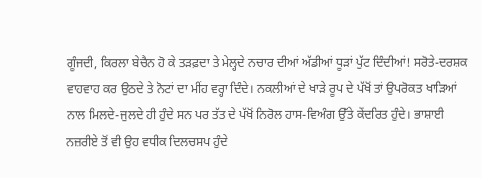ਗੂੰਜਦੀ, ਕਿਰਲਾ ਬੇਚੈਨ ਹੋ ਕੇ ਤੜਫ਼ਦਾ ਤੇ ਮੇਲ੍ਹਦੇ ਨਚਾਰ ਦੀਆਂ ਅੱਡੀਆਂ ਧੂੜਾਂ ਪੁੱਟ ਦਿੰਦੀਆਂ! ਸਰੋਤੇ-ਦਰਸ਼ਕ ਵਾਹਵਾਹ ਕਰ ਉਠਦੇ ਤੇ ਨੋਟਾਂ ਦਾ ਮੀਂਹ ਵਰ੍ਹਾ ਦਿੰਦੇ। ਨਕਲੀਆਂ ਦੇ ਖਾੜੇ ਰੂਪ ਦੇ ਪੱਖੋਂ ਤਾਂ ਉਪਰੋਕਤ ਖਾੜਿਆਂ ਨਾਲ ਮਿਲਦੇ-ਜੁਲਦੇ ਹੀ ਹੁੰਦੇ ਸਨ ਪਰ ਤੱਤ ਦੇ ਪੱਖੋਂ ਨਿਰੋਲ ਹਾਸ-ਵਿਅੰਗ ਉੱਤੇ ਕੇਂਦਰਿਤ ਹੁੰਦੇ। ਭਾਸ਼ਾਈ ਨਜ਼ਰੀਏ ਤੋਂ ਵੀ ਉਹ ਵਧੀਕ ਦਿਲਚਸਪ ਹੁੰਦੇ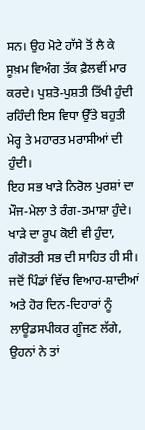ਸਨ। ਉਹ ਮੋਟੇ ਹਾੱਸੇ ਤੋਂ ਲੈ ਕੇ ਸੂਖ਼ਮ ਵਿਅੰਗ ਤੱਕ ਫ਼ੈਲਵੀਂ ਮਾਰ ਕਰਦੇ। ਪੁਸ਼ਤੋ-ਪੁਸ਼ਤੀ ਤਿੱਖੀ ਹੁੰਦੀ ਰਹਿੰਦੀ ਇਸ ਵਿਧਾ ਉੱਤੇ ਬਹੁਤੀ ਮੇਰ੍ਹ ਤੇ ਮਹਾਰਤ ਮਰਾਸੀਆਂ ਦੀ ਹੁੰਦੀ।
ਇਹ ਸਭ ਖਾੜੇ ਨਿਰੋਲ ਪੁਰਸ਼ਾਂ ਦਾ ਮੌਜ-ਮੇਲਾ ਤੇ ਰੰਗ-ਤਮਾਸ਼ਾ ਹੁੰਦੇ। ਖਾੜੇ ਦਾ ਰੂਪ ਕੋਈ ਵੀ ਹੁੰਦਾ, ਗੰਗੋਤਰੀ ਸਭ ਦੀ ਸਾਹਿਤ ਹੀ ਸੀ। ਜਦੋਂ ਪਿੰਡਾਂ ਵਿੱਚ ਵਿਆਹ-ਸ਼ਾਦੀਆਂ ਅਤੇ ਹੋਰ ਦਿਨ-ਦਿਹਾਰਾਂ ਨੂੰ ਲਾਊਡਸਪੀਕਰ ਗੂੰਜਣ ਲੱਗੇ, ਉਹਨਾਂ ਨੇ ਤਾਂ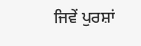ਜਿਵੇਂ ਪੁਰਸ਼ਾਂ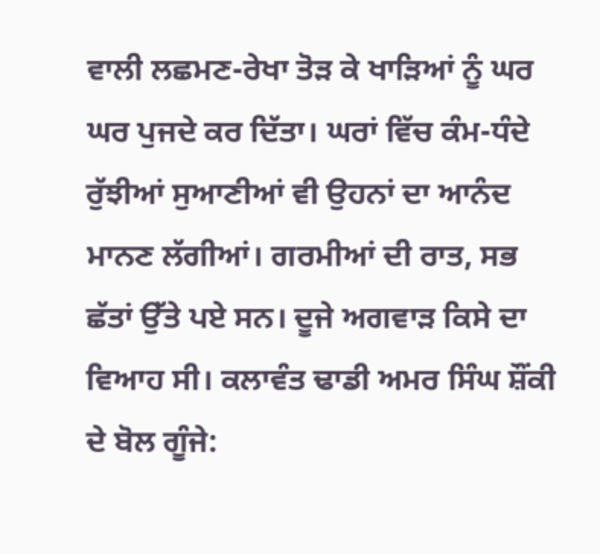ਵਾਲੀ ਲਛਮਣ-ਰੇਖਾ ਤੋੜ ਕੇ ਖਾੜਿਆਂ ਨੂੰ ਘਰ ਘਰ ਪੁਜਦੇ ਕਰ ਦਿੱਤਾ। ਘਰਾਂ ਵਿੱਚ ਕੰਮ-ਧੰਦੇ ਰੁੱਝੀਆਂ ਸੁਆਣੀਆਂ ਵੀ ਉਹਨਾਂ ਦਾ ਆਨੰਦ ਮਾਨਣ ਲੱਗੀਆਂ। ਗਰਮੀਆਂ ਦੀ ਰਾਤ, ਸਭ ਛੱਤਾਂ ਉੱਤੇ ਪਏ ਸਨ। ਦੂਜੇ ਅਗਵਾੜ ਕਿਸੇ ਦਾ ਵਿਆਹ ਸੀ। ਕਲਾਵੰਤ ਢਾਡੀ ਅਮਰ ਸਿੰਘ ਸ਼ੌਂਕੀ ਦੇ ਬੋਲ ਗੂੰਜੇ: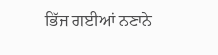ਭਿੱਜ ਗਈਆਂ ਨਣਾਨੇ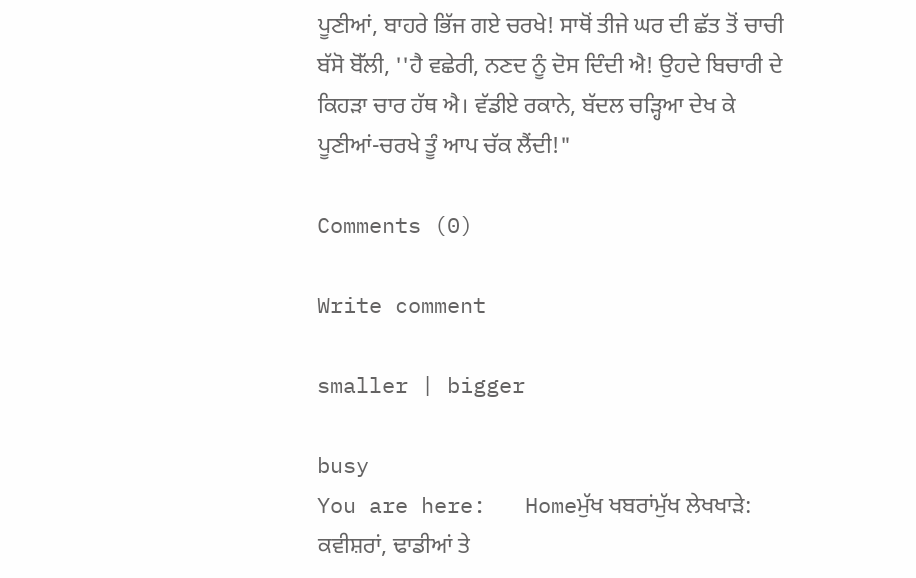ਪੂਣੀਆਂ, ਬਾਹਰੇ ਭਿੱਜ ਗਏ ਚਰਖੇ! ਸਾਥੋਂ ਤੀਜੇ ਘਰ ਦੀ ਛੱਤ ਤੋਂ ਚਾਚੀ ਬੱਸੋ ਬੋੱਲੀ, ''ਹੈ ਵਛੇਰੀ, ਨਣਦ ਨੂੰ ਦੋਸ ਦਿੰਦੀ ਐ! ਉਹਦੇ ਬਿਚਾਰੀ ਦੇ ਕਿਹੜਾ ਚਾਰ ਹੱਥ ਐ। ਵੱਡੀਏ ਰਕਾਨੇ, ਬੱਦਲ ਚੜ੍ਹਿਆ ਦੇਖ ਕੇ ਪੂਣੀਆਂ-ਚਰਖੇ ਤੂੰ ਆਪ ਚੱਕ ਲੈਂਦੀ!"

Comments (0)

Write comment

smaller | bigger

busy
You are here:   Homeਮੁੱਖ ਖਬਰਾਂਮੁੱਖ ਲੇਖਖਾੜੇ: ਕਵੀਸ਼ਰਾਂ, ਢਾਡੀਆਂ ਤੇ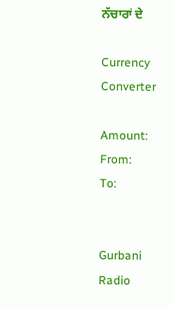ਨੱਚਾਰਾਂ ਦੇ

Currency Converter

Amount:
From:
To:


Gurbani Radio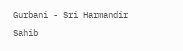Gurbani - Sri Harmandir Sahib